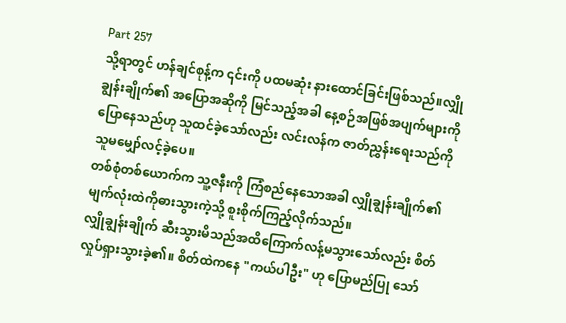Part 257
သို့ရာတွင် ဟန်ချင်စုန့်က ၎င်းကို ပထမဆုံး နားထောင်ခြင်းဖြစ်သည်။လျှိုချွန်းချိုက်၏ အပြောအဆိုကို မြင်သည့်အခါ နေ့စဉ်အဖြစ်အပျက်များကို ပြောနေသည်ဟု သူထင်ခဲ့သော်လည်း လင်းလန်က ဇာတ်ညွှန်းရေးသည်ကိုသူမမျှော်လင့်ခဲ့ပေ။
တစ်စုံတစ်ယောက်က သူ့ဇနီးကို ကြံစည်နေသောအခါ လျှိုချွန်းချိုက်၏မျက်လုံးထဲကိုဓားသွားကဲ့သို့ စူးစိုက်ကြည့်လိုက်သည်။
လျှိုချွန်းချိုက် ဆီးသွားမိသည်အထိကြောက်လန့်မသွားသော်လည်း စိတ်လှုပ်ရှားသွားခဲ့၏။ စိတ်ထဲကနေ "ကယ်ပါဦး" ဟု ပြောမည်ပြု သော်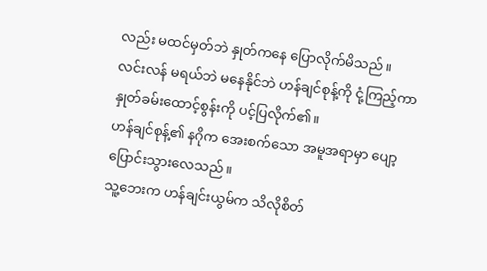လည်း မထင်မှတ်ဘဲ နှုတ်ကနေ ပြောလိုက်မိသည်။
လင်းလန် မရယ်ဘဲ မနေနိုင်ဘဲ ဟန်ချင်စုန့်ကို ငုံ့ကြည့်ကာ နှုတ်ခမ်းထောင့်စွန်းကို ပင့်ပြလိုက်၏။
ဟန်ချင်စုန့်၏ နဂိုက အေးစက်သော အမူအရာမှာ ပျော့ပြောင်းသွားလေသည်။
သူ့ဘေးက ဟန်ချင်းယွမ်က သိလိုစိတ်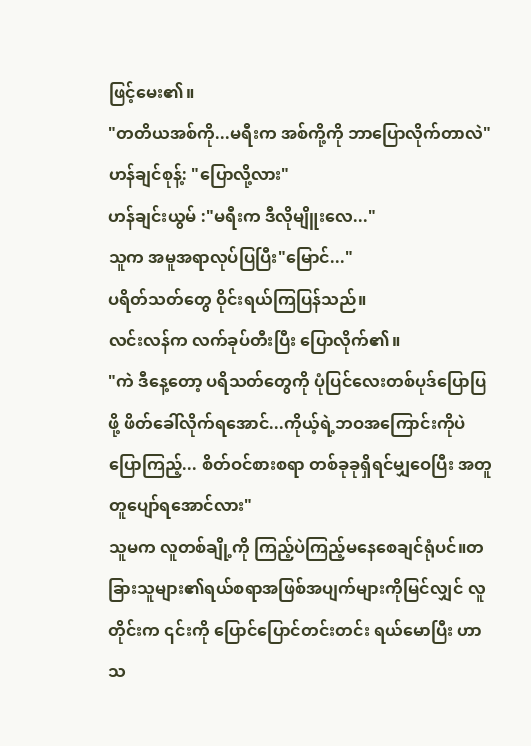ဖြင့်မေး၏။
"တတိယအစ်ကို...မရီးက အစ်ကို့ကို ဘာပြောလိုက်တာလဲ"
ဟန်ချင်စုန့်: "ပြောလို့လား"
ဟန်ချင်းယွမ် :"မရီးက ဒီလိုမျိူးလေ..."
သူက အမူအရာလုပ်ပြပြီး"မြောင်..."
ပရိတ်သတ်တွေ ဝိုင်းရယ်ကြပြန်သည်။
လင်းလန်က လက်ခုပ်တီးပြီး ပြောလိုက်၏။
"ကဲ ဒီနေ့တော့ ပရိသတ်တွေကို ပုံပြင်လေးတစ်ပုဒ်ပြောပြဖို့ ဖိတ်ခေါ်လိုက်ရအောင်...ကိုယ့်ရဲ့ဘဝအကြောင်းကိုပဲ ပြောကြည့်... စိတ်ဝင်စားစရာ တစ်ခုခုရှိရင်မျှဝေပြီး အတူတူပျော်ရအောင်လား"
သူမက လူတစ်ချို့ကို ကြည့်ပဲကြည့်မနေစေချင်ရုံပင်။တခြားသူများ၏ရယ်စရာအဖြစ်အပျက်များကိုမြင်လျှင် လူတိုင်းက ၎င်းကို ပြောင်ပြောင်တင်းတင်း ရယ်မောပြီး ဟာသ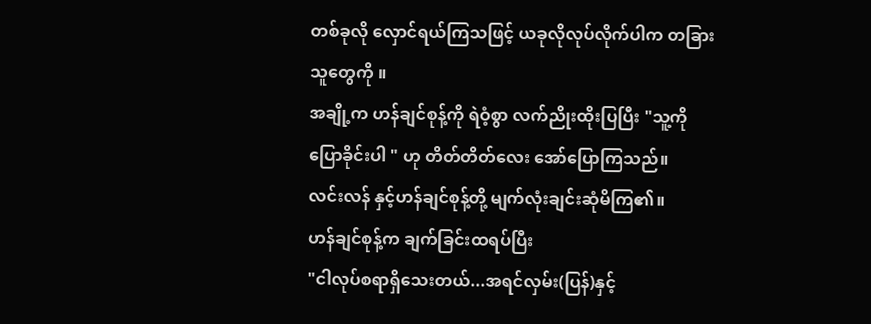တစ်ခုလို လှောင်ရယ်ကြသဖြင့် ယခုလိုလုပ်လိုက်ပါက တခြားသူတွေကို ။
အချို့က ဟန်ချင်စုန့်ကို ရဲဝံ့စွာ လက်ညိုးထိုးပြပြီး "သူ့ကိုပြောခိုင်းပါ " ဟု တိတ်တိတ်လေး အော်ပြောကြသည်။
လင်းလန် နှင့်ဟန်ချင်စုန့်တို့ မျက်လုံးချင်းဆုံမိကြ၏။
ဟန်ချင်စုန့်က ချက်ခြင်းထရပ်ပြီး
"ငါလုပ်စရာရှိသေးတယ်...အရင်လှမ်း(ပြန်)နှင့်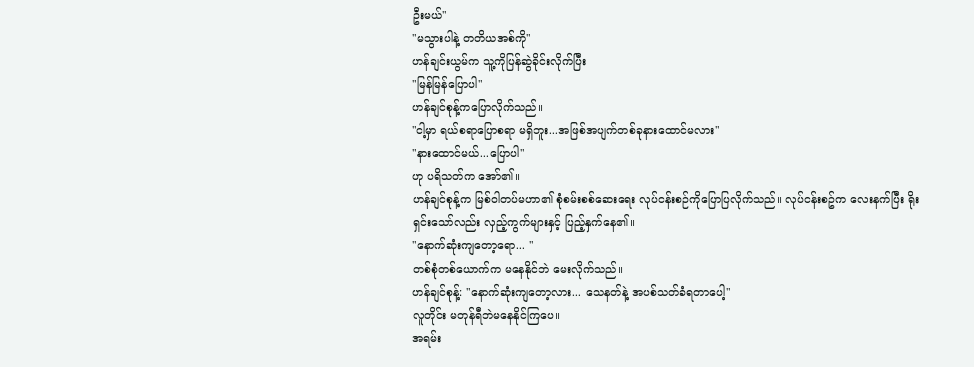ဦးမယ်"
"မသွားပါနဲ့ တတိယအစ်ကို"
ဟန်ချင်းယွမ်က သူ့ကိုပြန်ဆွဲခိုင်းလိုက်ပြီး
"မြန်မြန်ပြောပါ"
ဟန်ချင်စုန့်ကပြောလိုက်သည်။
"ငါ့မှာ ရယ်စရာပြောစရာ မရှိဘူး...အဖြစ်အပျက်တစ်ခုနားထောင်မလား"
"နားထောင်မယ်...ပြောပါ"
ဟု ပရိသတ်က အော်၏။
ဟန်ချင်စုန့်က မြစ်ဝါတပ်မဟာ၏ စုံစမ်းစစ်ဆေးရေး လုပ်ငန်းစဉ်ကိုပြောပြလိုက်သည်။ လုပ်ငန်းစဥ်က လေးနက်ပြီး ရိုးရှင်းသော်လည်း လှည့်ကွက်များနှင့် ပြည့်နှက်နေ၏။
"နောက်ဆုံးကျတော့ရော... "
တစ်စုံတစ်ယောက်က မနေနိုင်ဘဲ မေးလိုက်သည်။
ဟန်ချင်စုန့်: "နောက်ဆုံးကျတော့လား... သေနတ်နဲ့ အပစ်သတ်ခံရတာပေါ့"
လူတိုင်း မတုန်ရီဘဲမနေနိုင်ကြပေ။
အရမ်း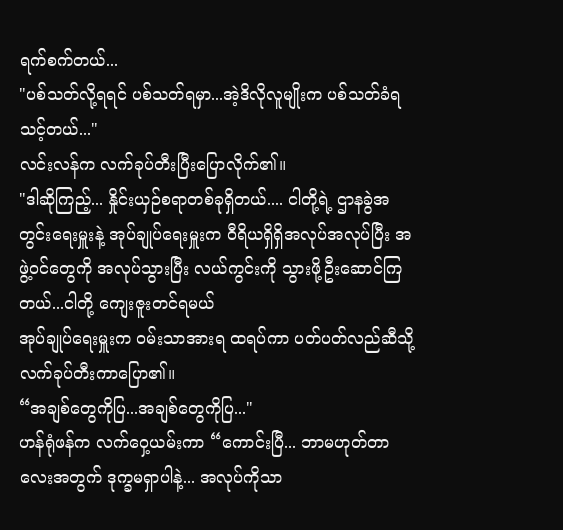ရက်စက်တယ်...
"ပစ်သတ်လို့ရရင် ပစ်သတ်ရမှာ...အဲ့ဒိလိုလူမျိုးက ပစ်သတ်ခံရသင့်တယ်..."
လင်းလန်က လက်ခုပ်တီးပြီးပြောလိုက်၏။
"ဒါဆိုကြည့်... နှိုင်းယှဉ်စရာတစ်ခုရှိတယ်.... ငါတို့ရဲ့ ဌာနခွဲအတွင်းရေးမှူးနဲ့ အုပ်ချုပ်ရေးမှူးက ဝီရိယရှိရှိအလုပ်အလုပ်ပြီး အဖွဲ့ဝင်တွေကို အလုပ်သွားပြီး လယ်ကွင်းကို သွားဖို့ဦးဆောင်ကြတယ်...ငါတို့ ကျေးဇူးတင်ရမယ်
အုပ်ချုပ်ရေးမှူးက ဝမ်းသာအားရ ထရပ်ကာ ပတ်ပတ်လည်ဆီသို့ လက်ခုပ်တီးကာပြော၏။
“အချစ်တွေကိုပြ...အချစ်တွေကိုပြ..."
ဟန်ရုံဖန်က လက်ဝှေ့ယမ်းကာ “ကောင်းပြီ... ဘာမဟုတ်တာလေးအတွက် ဒုက္ခမရှာပါနဲ့... အလုပ်ကိုသာ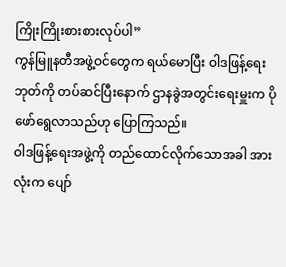ကြိုးကြိုးစားစားလုပ်ပါ”
ကွန်မြူနတီအဖွဲ့ဝင်တွေက ရယ်မောပြီး ဝါဒဖြန့်ရေး ဘုတ်ကို တပ်ဆင်ပြီးနောက် ဌာနခွဲအတွင်းရေးမှူးက ပိုဖော်ရွေလာသည်ဟု ပြောကြသည်။
ဝါဒဖြန့်ရေးအဖွဲ့ကို တည်ထောင်လိုက်သောအခါ အားလုံးက ပျော်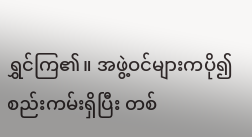ရွှင်ကြ၏။ အဖွဲ့ဝင်များကပို၍ စည်းကမ်းရှိပြီး တစ်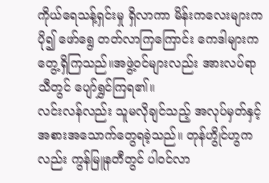ကိုယ်ရေသန့်ရှင်းမှု ရှိလာကာ မိန်းကလေးများက ပို၍ ဖော်ရွေ တတ်လာကြကြောင်း ကေဒါများက တွေ့ရှိကြသည်။အဖွဲ့ဝင်များလည်း အားလပ်ရာသီတွင် ပျော်ရွှင်ကြရ၏။
လင်းလန်လည်း သူမလိုချင်သည့် အလုပ်မှတ်နှင့် အစားအသောက်တွေရခဲ့သည်။ တုန်ဟွိုင်ဟွကလည်း ကွန်မြူနတီတွင် ပါဝင်လာ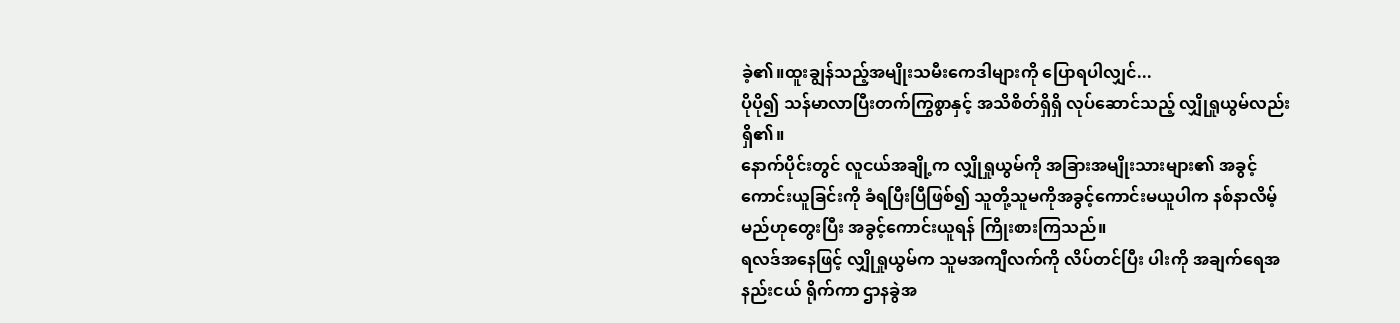ခဲ့၏။ထူးချွန်သည့်အမျိုးသမီးကေဒါများကို ပြောရပါလျှင်...
ပိုပို၍ သန်မာလာပြီးတက်ကြွစွာနှင့် အသိစိတ်ရှိရှိ လုပ်ဆောင်သည့် လျှိုရှုယွမ်လည်း ရှိ၏။
နောက်ပိုင်းတွင် လူငယ်အချို့က လျှိုရှုယွမ်ကို အခြားအမျိုးသားများ၏ အခွင့်ကောင်းယူခြင်းကို ခံရပြီးပြီဖြစ်၍ သူတို့သူမကိုအခွင့်ကောင်းမယူပါက နစ်နာလိမ့်မည်ဟုတွေးပြီး အခွင့်ကောင်းယူရန် ကြိုးစားကြသည်။
ရလဒ်အနေဖြင့် လျှိုရှုယွမ်က သူမအကျီလက်ကို လိပ်တင်ပြီး ပါးကို အချက်ရေအနည်းငယ် ရိုက်ကာ ဌာနခွဲအ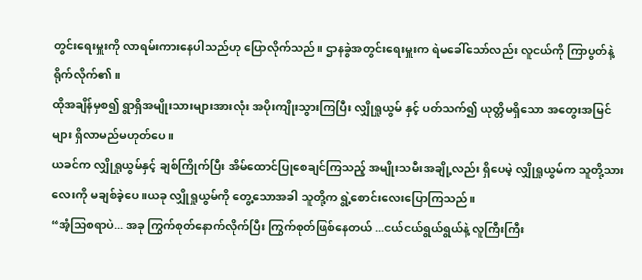တွင်းရေးမှူးကို လာရမ်းကားနေပါသည်ဟု ပြောလိုက်သည်။ ဌာနခွဲအတွင်းရေးမှူးက ရဲမခေါ်သော်လည်း လူငယ်ကို ကြာပွတ်နဲ့ ရိုက်လိုက်၏။
ထိုအချိန်မှစ၍ ရွာရှိအမျိုးသားများအားလုံး အပိုးကျိုးသွားကြပြီး လျှိုရှုယွမ် နှင့် ပတ်သက်၍ ယုတ္တိမရှိသော အတွေးအမြင်များ ရှိလာမည်မဟုတ်ပေ။
ယခင်က လျှိုရှုယွမ်နှင့် ချစ်ကြိုက်ပြီး အိမ်ထောင်ပြုစေချင်ကြသည့် အမျိုးသမီးအချို့လည်း ရှိပေမဲ့ လျှိုရှုယွမ်က သူတို့သားလေးကို မချစ်ခဲ့ပေ။ယခု လျှိုရှုယွမ်ကို တွေ့သောအခါ သူတို့က ရွဲ့စောင်းလေးပြောကြသည်။
“အံ့သြစရာပဲ... အခု ကြွက်စုတ်နောက်လိုက်ပြီး ကြွက်စုတ်ဖြစ်နေတယ် ...ငယ်ငယ်ရွယ်ရွယ်နဲ့ လူကြီးကြီး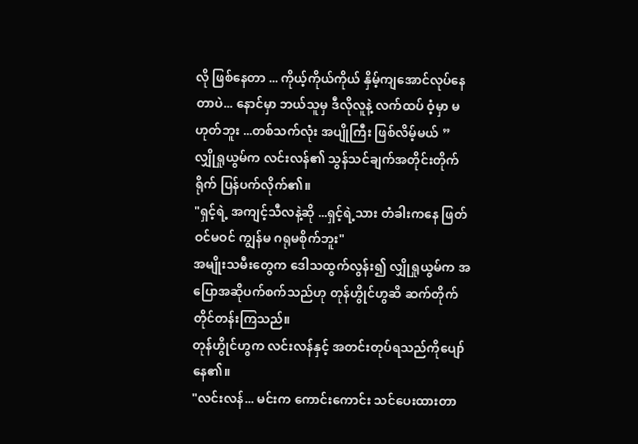လို ဖြစ်နေတာ ... ကိုယ့်ကိုယ်ကိုယ် နှိမ့်ကျအောင်လုပ်နေတာပဲ... နောင်မှာ ဘယ်သူမှ ဒီလိုလူနဲ့ လက်ထပ် ဝံ့မှာ မဟုတ်ဘူး ...တစ်သက်လုံး အပျိုကြီး ဖြစ်လိမ့်မယ် ”
လျှိုရှုယွမ်က လင်းလန်၏ သွန်သင်ချက်အတိုင်းတိုက်ရိုက် ပြန်ပက်လိုက်၏။
"ရှင့်ရဲ့ အကျင့်သီလနဲ့ဆို ...ရှင့်ရဲ့သား တံခါးကနေ ဖြတ်ဝင်မဝင် ကျွန်မ ဂရုမစိုက်ဘူး"
အမျိုးသမီးတွေက ဒေါသထွက်လွန်း၍ လျှိုရှုယွမ်က အပြောအဆိုပက်စက်သည်ဟု တုန်ဟွိုင်ဟွဆိ ဆက်တိုက် တိုင်တန်းကြသည်။
တုန်ဟွိုင်ဟွက လင်းလန်နှင့် အတင်းတုပ်ရသည်ကိုပျော်နေ၏။
"လင်းလန်... မင်းက ကောင်းကောင်း သင်ပေးထားတာ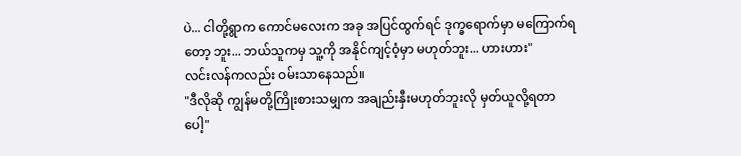ပဲ... ငါတို့ရွာက ကောင်မလေးက အခု အပြင်ထွက်ရင် ဒုက္ခရောက်မှာ မကြောက်ရတော့ ဘူး... ဘယ်သူကမှ သူ့ကို အနိုင်ကျင့်ဝံ့မှာ မဟုတ်ဘူး... ဟားဟား"
လင်းလန်ကလည်း ဝမ်းသာနေသည်။
"ဒီလိုဆို ကျွန်မတို့ကြိုးစားသမျှက အချည်းနှီးမဟုတ်ဘူးလို မှတ်ယူလို့ရတာပေါ့"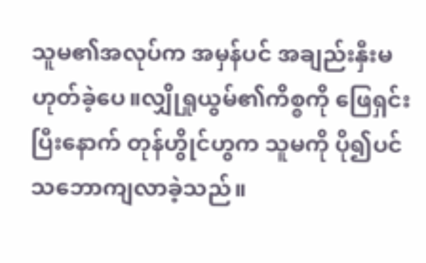သူမ၏အလုပ်က အမှန်ပင် အချည်းနှီးမဟုတ်ခဲ့ပေ။လျှိုရှုယွမ်၏ကိစ္စကို ဖြေရှင်းပြီးနောက် တုန်ဟွိုင်ဟွက သူမကို ပို၍ပင် သဘောကျလာခဲ့သည်။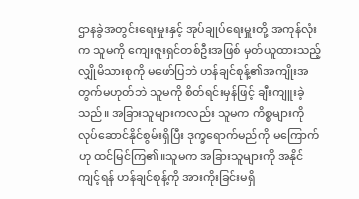ဌာနခွဲအတွင်းရေးမှုးနှင့် အုပ်ချုပ်ရေးမှူးတို့ အကုန်လုံးက သူမကို ကျေးဇူးရှင်တစ်ဦးအဖြစ် မှတ်ယူထားသည့် လျှိုမိသားစုကို မဖော်ပြဘဲ ဟန်ချင်စုန့်၏အကျိုးအတွက်မဟုတ်ဘဲ သူမကို စိတ်ရင်းမှန်ဖြင့် ချီးကျူးခဲ့သည်။ အခြားသူများကလည်း သူမက ကိစ္စများကို လုပ်ဆောင်နိုင်စွမ်းရှိပြီး ဒုက္ခရောက်မည်ကို မကြောက်ဟု ထင်မြင်ကြ၏။သူမက အခြားသူများကို အနိုင်ကျင့်ရန် ဟန်ချင်စုန့်ကို အားကိုးခြင်းမရှိ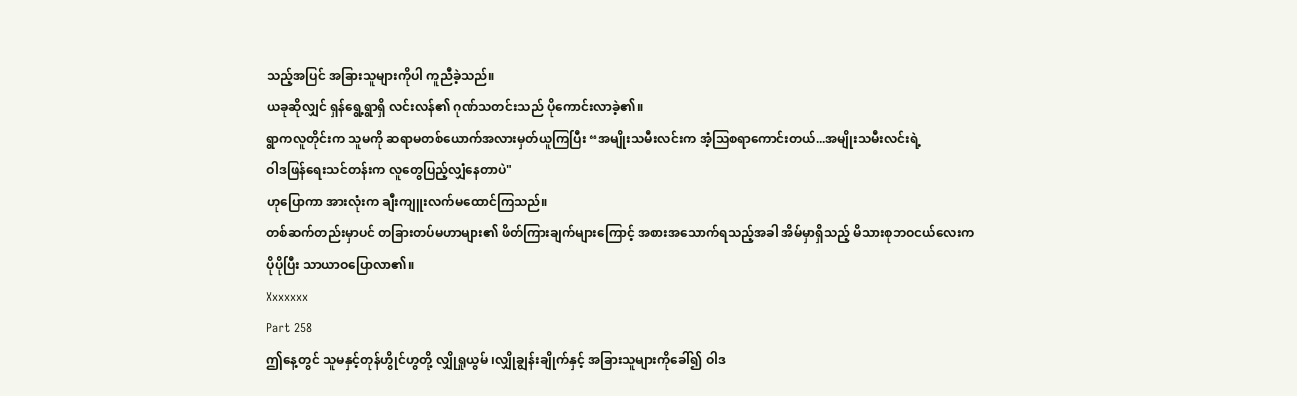သည့်အပြင် အခြားသူများကိုပါ ကူညီခဲ့သည်။
ယခုဆိုလျှင် ရှန်ရွေ့ရွာရှိ လင်းလန်၏ ဂုဏ်သတင်းသည် ပိုကောင်းလာခဲ့၏။
ရွာကလူတိုင်းက သူမကို ဆရာမတစ်ယောက်အလားမှတ်ယူကြပြီး “အမျိုးသမီးလင်းက အံ့သြစရာကောင်းတယ်...အမျိုးသမီးလင်းရဲ့
ဝါဒဖြန်ရေးသင်တန်းက လူတွေပြည့်လျှံနေတာပဲ"
ဟုပြောကာ အားလုံးက ချီးကျူးလက်မထောင်ကြသည်။
တစ်ဆက်တည်းမှာပင် တခြားတပ်မဟာများ၏ ဖိတ်ကြားချက်များကြောင့် အစားအသောက်ရသည့်အခါ အိမ်မှာရှိသည့် မိသားစုဘဝငယ်လေးက ပိုပိုပြီး သာယာဝပြောလာ၏။
Xxxxxxx
Part 258
ဤနေ့တွင် သူမနှင့်တုန်ဟွိုင်ဟွတို့ လျှိုရှုယွမ် ၊လျှိုချွန်းချိုက်နှင့် အခြားသူများကိုခေါ်၍ ဝါဒ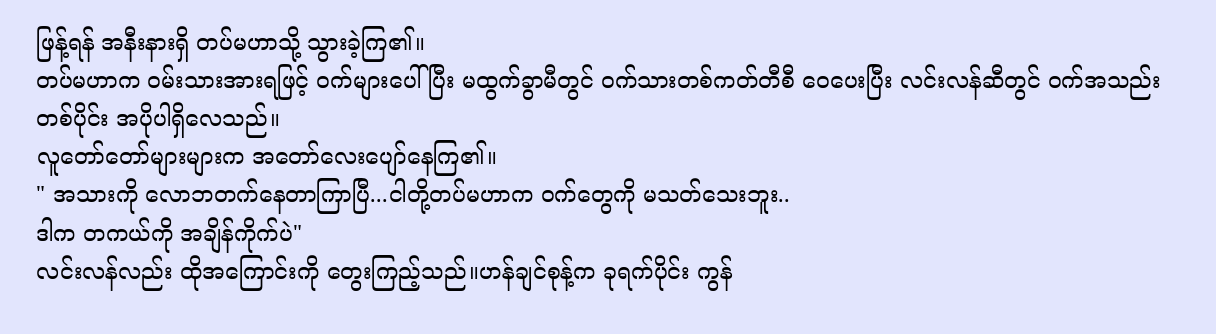ဖြန့်ရန် အနီးနားရှိ တပ်မဟာသို့ သွားခဲ့ကြ၏။
တပ်မဟာက ဝမ်းသားအားရဖြင့် ဝက်များပေါ်ပြီး မထွက်ခွာမီတွင် ဝက်သားတစ်ကတ်တီစီ ဝေပေးပြီး လင်းလန်ဆီတွင် ဝက်အသည်းတစ်ပိုင်း အပိုပါရှိလေသည်။
လူတော်တော်များများက အတော်လေးပျော်နေကြ၏။
" အသားကို လောဘတက်နေတာကြာပြီ...ငါတို့တပ်မဟာက ဝက်တွေကို မသတ်သေးဘူး..
ဒါက တကယ်ကို အချိန်ကိုက်ပဲ"
လင်းလန်လည်း ထိုအကြောင်းကို တွေးကြည့်သည်။ဟန်ချင်စုန့်က ခုရက်ပိုင်း ကွန်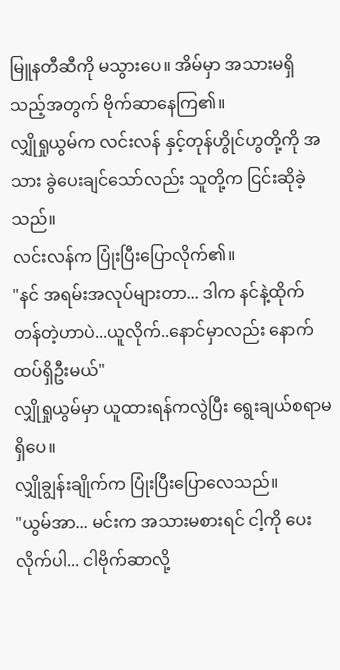မြူနတီဆီကို မသွားပေ။ အိမ်မှာ အသားမရှိသည့်အတွက် ဗိုက်ဆာနေကြ၏။
လျှိုရှုယွမ်က လင်းလန် နှင့်တုန်ဟွိုင်ဟွတို့ကို အသား ခွဲပေးချင်သော်လည်း သူတို့က ငြင်းဆိုခဲ့သည်။
လင်းလန်က ပြုံးပြီးပြောလိုက်၏။
"နင် အရမ်းအလုပ်များတာ... ဒါက နင်နဲ့ထိုက်တန်တဲ့ဟာပဲ...ယူလိုက်..နောင်မှာလည်း နောက်ထပ်ရှိဦးမယ်"
လျှိုရှုယွမ်မှာ ယူထားရန်ကလွဲပြီး ရွေးချယ်စရာမရှိပေ။
လျှိုချွန်းချိုက်က ပြုံးပြီးပြောလေသည်။
"ယွမ်အာ... မင်းက အသားမစားရင် ငါ့ကို ပေးလိုက်ပါ... ငါဗိုက်ဆာလို့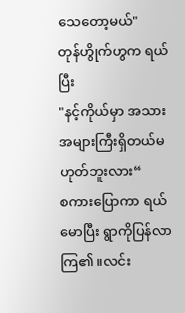သေတော့မယ်"
တုန်ဟွိုက်ဟွက ရယ်ပြီး
"နင့်ကိုယ်မှာ အသားအများကြီးရှိတယ်မဟုတ်ဘူးလား“
စကားပြောကာ ရယ်မောပြီး ရွာကိုပြန်လာကြ၏။လင်း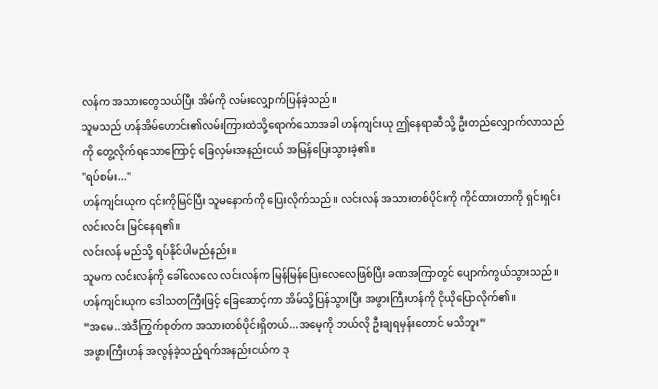လန်က အသားတွေသယ်ပြီး အိမ်ကို လမ်းလျှောက်ပြန်ခဲ့သည်။
သူမသည် ဟန်အိမ်ဟောင်း၏လမ်းကြားထဲသို့ရောက်သောအခါ ဟန်ကျင်းယု ဤနေရာဆီသို့ ဦးတည်လျှောက်လာသည်ကို တွေ့လိုက်ရသောကြောင့် ခြေလှမ်းအနည်းငယ် အမြန်ပြေးသွားခဲ့၏။
"ရပ်စမ်း..."
ဟန်ကျင်းယုက ၎င်းကိုမြင်ပြီး သူမနောက်ကို ပြေးလိုက်သည်။ လင်းလန် အသားတစ်ပိုင်းကို ကိုင်ထားတာကို ရှင်းရှင်းလင်းလင်း မြင်နေရ၏။
လင်းလန် မည်သို့ ရပ်နိုင်ပါမည်နည်း။
သူမက လင်းလန်ကို ခေါ်လေလေ လင်းလန်က မြန်မြန်ပြေးလေလေဖြစ်ပြီး ခဏအကြာတွင် ပျောက်ကွယ်သွားသည်။
ဟန်ကျင်းယုက ဒေါသတကြီးဖြင့် ခြေဆောင့်ကာ အိမ်သို့ပြန်သွားပြီး အဖွားကြီးဟန်ကို ငိုယိုပြောလိုက်၏။
“အမေ..အဲဒီကြွက်စုတ်က အသားတစ်ပိုင်းရှိတယ်...အမေ့ကို ဘယ်လို ဦးချရမှန်းတောင် မသိဘူး”
အဖွားကြီးဟန် အလွန်ခဲ့သည့်ရက်အနည်းငယ်က ဒု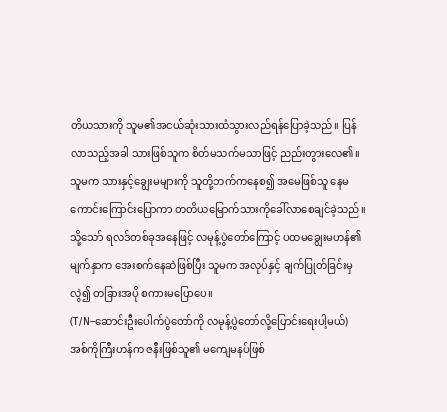တိယသားကို သူမ၏အငယ်ဆုံးသားထံသွားလည်ရန်ပြောခဲ့သည်။ ပြန်လာသည့်အခါ သားဖြစ်သူက စိတ်မသက်မသာဖြင့် ညည်းတွားလေ၏။
သူမက သားနှင့်ချွေးမများကို သူတို့ဘက်ကနေစ၍ အမေဖြစ်သူ နေမကောင်းကြောင်းပြောကာ တတိယမြောက်သားကိုခေါ်လာစေချင်ခဲ့သည်။သို့သော် ရလဒ်တစ်ခုအနေဖြင့် လမုန့်ပွဲတော်ကြောင့် ပထမချွေးမဟန်၏မျက်နှာက အေးစက်နေဆဲဖြစ်ပြီး သူမက အလုပ်နှင့် ချက်ပြုတ်ခြင်းမှလွဲ၍ တခြားအပို စကားမပြောပေ။
(T/N–ဆောင်းဦးပေါက်ပွဲတော်ကို လမုန့်ပွဲတော်လို့ပြောင်းရေးပါ့မယ်)
အစ်ကိုကြီးဟန်က ဇနီးဖြစ်သူ၏ မကျေမနပ်ဖြစ်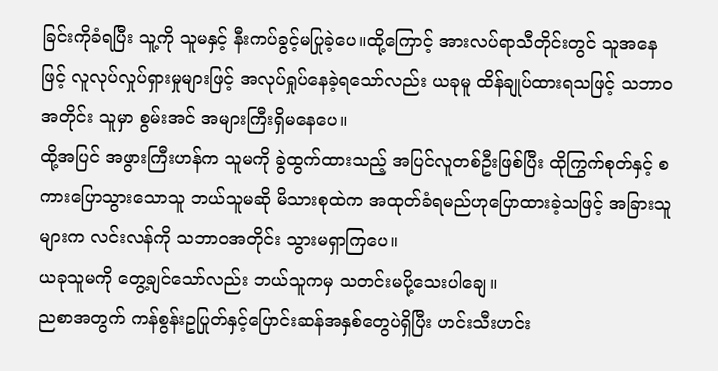ခြင်းကိုခံရပြီး သူ့ကို သူမနှင့် နီးကပ်ခွင့်မပြုခဲ့ပေ။ထို့ကြောင့် အားလပ်ရာသီတိုင်းတွင် သူအနေ ဖြင့် လူလုပ်လှုပ်ရှားမှုများဖြင့် အလုပ်ရှုပ်နေခဲ့ရသော်လည်း ယခုမူ ထိန်ချုပ်ထားရသဖြင့် သဘာဝအတိုင်း သူမှာ စွမ်းအင် အများကြီးရှိမနေပေ။
ထို့အပြင် အဖွားကြီးဟန်က သူမကို ခွဲထွက်ထားသည့် အပြင်လူတစ်ဦးဖြစ်ပြီး ထိုကြွက်စုတ်နှင့် စကားပြောသွားသောသူ ဘယ်သူမဆို မိသားစုထဲက အထုတ်ခံရမည်ဟုပြောထားခဲ့သဖြင့် အခြားသူများက လင်းလန်ကို သဘာဝအတိုင်း သွားမရှာကြပေ။
ယခုသူမကို တွေ့ချင်သော်လည်း ဘယ်သူကမှ သတင်းမပို့သေးပါချေ။
ညစာအတွက် ကန်စွန်းဥပြုတ်နှင့်ပြောင်းဆန်အနှစ်တွေပဲရှိပြီး ဟင်းသီးဟင်း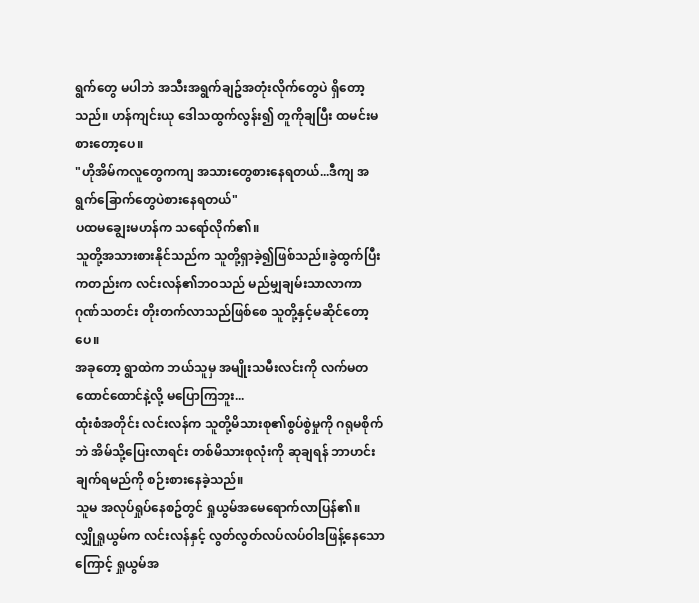ရွက်တွေ မပါဘဲ အသီးအရွက်ချဥ်အတုံးလိုက်တွေပဲ ရှိတော့သည်။ ဟန်ကျင်းယု ဒေါသထွက်လွန်း၍ တူကိုချပြီး ထမင်းမစားတော့ပေ။
"ဟိုအိမ်ကလူတွေကကျ အသားတွေစားနေရတယ်...ဒီကျ အရွက်ခြောက်တွေပဲစားနေရတယ်"
ပထမချွေးမဟန်က သရော်လိုက်၏။
သူတို့အသားစားနိုင်သည်က သူတို့ရှာခဲ့၍ဖြစ်သည်။ခွဲထွက်ပြီးကတည်းက လင်းလန်၏ဘဝသည် မည်မျှချမ်းသာလာကာ ဂုဏ်သတင်း တိုးတက်လာသည်ဖြစ်စေ သူတို့နှင့်မဆိုင်တော့ပေ။
အခုတော့ ရွာထဲက ဘယ်သူမှ အမျိုးသမီးလင်းကို လက်မတထောင်ထောင်နဲ့လို့ မပြောကြဘူး...
ထုံးစံအတိုင်း လင်းလန်က သူတို့မိသားစု၏စွပ်စွဲမှုကို ဂရုမစိုက်ဘဲ အိမ်သို့ပြေးလာရင်း တစ်မိသားစုလုံးကို ဆုချရန် ဘာဟင်းချက်ရမည်ကို စဉ်းစားနေခဲ့သည်။
သူမ အလုပ်ရှုပ်နေစဥ်တွင် ရှုယွမ်အမေရောက်လာပြန်၏။
လျှိုရှုယွမ်က လင်းလန်နှင့် လွတ်လွတ်လပ်လပ်ဝါဒဖြန့်နေသောကြောင့် ရှုယွမ်အ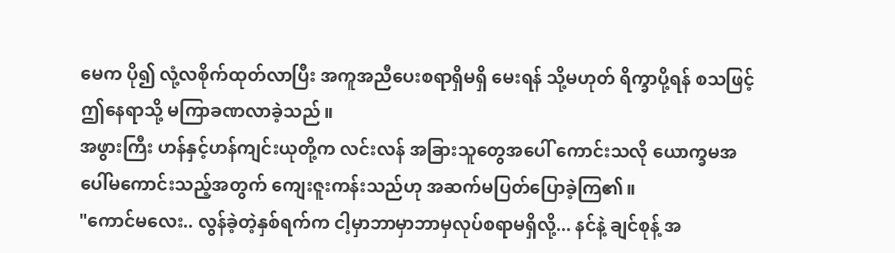မေက ပို၍ လုံ့လစိုက်ထုတ်လာပြီး အကူအညီပေးစရာရှိမရှိ မေးရန် သို့မဟုတ် ရိက္ခာပို့ရန် စသဖြင့် ဤနေရာသို့ မကြာခဏလာခဲ့သည်။
အဖွားကြီး ဟန်နှင့်ဟန်ကျင်းယုတို့က လင်းလန် အခြားသူတွေအပေါ် ကောင်းသလို ယောက္ခမအပေါ်မကောင်းသည့်အတွက် ကျေးဇူးကန်းသည်ဟု အဆက်မပြတ်ပြောခဲ့ကြ၏။
"ကောင်မလေး.. လွန်ခဲ့တဲ့နှစ်ရက်က ငါ့မှာဘာမှာဘာမှလုပ်စရာမရှိလို့... နင်နဲ့ ချင်စုန့် အ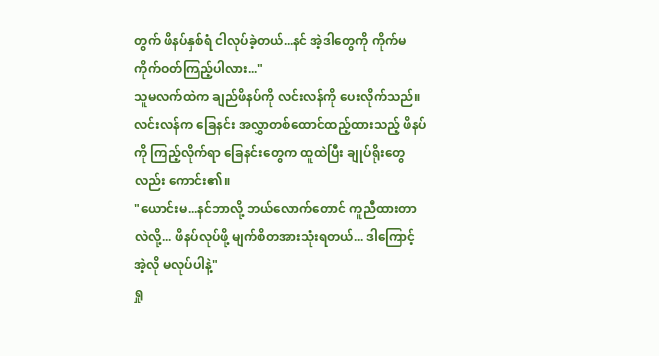တွက် ဖိနပ်နှစ်ရံ ငါလုပ်ခဲ့တယ်...နင် အဲ့ဒါတွေကို ကိုက်မကိုက်ဝတ်ကြည့်ပါလား..."
သူမလက်ထဲက ချည်ဖိနပ်ကို လင်းလန်ကို ပေးလိုက်သည်။
လင်းလန်က ခြေနင်း အလွှာတစ်ထောင်ထည့်ထားသည့် ဖိနပ်ကို ကြည့်လိုက်ရာ ခြေနင်းတွေက ထူထဲပြီး ချုပ်ရိုးတွေလည်း ကောင်း၏။
"ယောင်းမ...နင်ဘာလို့ ဘယ်လောက်တောင် ကူညီထားတာလဲလို့... ဖိနပ်လုပ်ဖို့ မျက်စိတအားသုံးရတယ်... ဒါကြောင့် အဲ့လို မလုပ်ပါနဲ့"
ရှု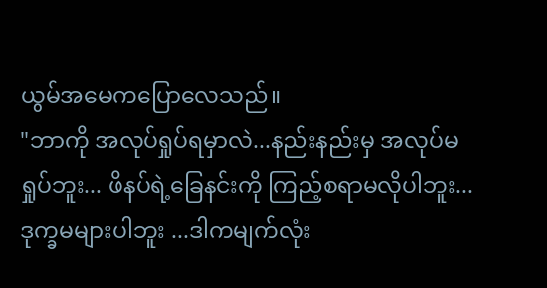ယွမ်အမေကပြောလေသည်။
"ဘာကို အလုပ်ရှုပ်ရမှာလဲ...နည်းနည်းမှ အလုပ်မရှုပ်ဘူး... ဖိနပ်ရဲ့ခြေနင်းကို ကြည့်စရာမလိုပါဘူး...ဒုက္ခမများပါဘူး ...ဒါကမျက်လုံး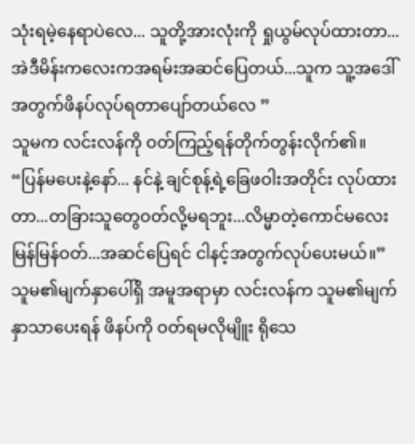သုံးရမဲ့နေရာပဲလေ... သူတို့အားလုံးကို ရှုယွမ်လုပ်ထားတာ... အဲဒီမိန်းကလေးကအရမ်းအဆင်ပြေတယ်...သူက သူ့အဒေါ်အတွက်ဖိနပ်လုပ်ရတာပျော်တယ်လေ ”
သူမက လင်းလန်ကို ဝတ်ကြည့်ရန်တိုက်တွန်းလိုက်၏။
“ပြန်မပေးနဲ့နော်... နင်နဲ့ ချင်စုန့်ရဲ့ခြေဖဝါးအတိုင်း လုပ်ထားတာ...တခြားသူတွေဝတ်လို့မရဘူး...လိမ္မာတဲ့ကောင်မလေး မြန်မြန်ဝတ်...အဆင်ပြေရင် ငါနင့်အတွက်လုပ်ပေးမယ်။”
သူမ၏မျက်နှာပေါ်ရှိ အမူအရာမှာ လင်းလန်က သူမ၏မျက်နှာသာပေးရန် ဖိနပ်ကို ဝတ်ရမလိုမျိူး ရိုသေ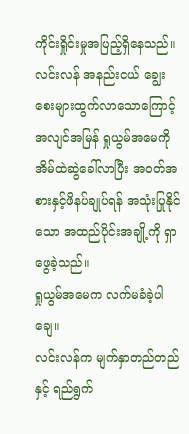ကိုင်းရှိုင်းမှုအပြည့်ရှိနေသည်။
လင်းလန် အနည်းငယ် ချွေးစေးများထွက်လာသောကြောင့် အလျင်အမြန် ရှုယွမ်အမေကို အိမ်ထဲဆွဲခေါ်လာပြီး အဝတ်အစားနှင့်ဖိနပ်ချုပ်ရန် အသုံးပြုနိုင်သော အထည်ပိုင်းအချို့ကို ရှာဖွေခဲ့သည်။
ရှုယွမ်အမေက လက်မခံခဲ့ပါချေ။
လင်းလန်က မျက်နှာတည်တည်နှင့် ရည်ရွက်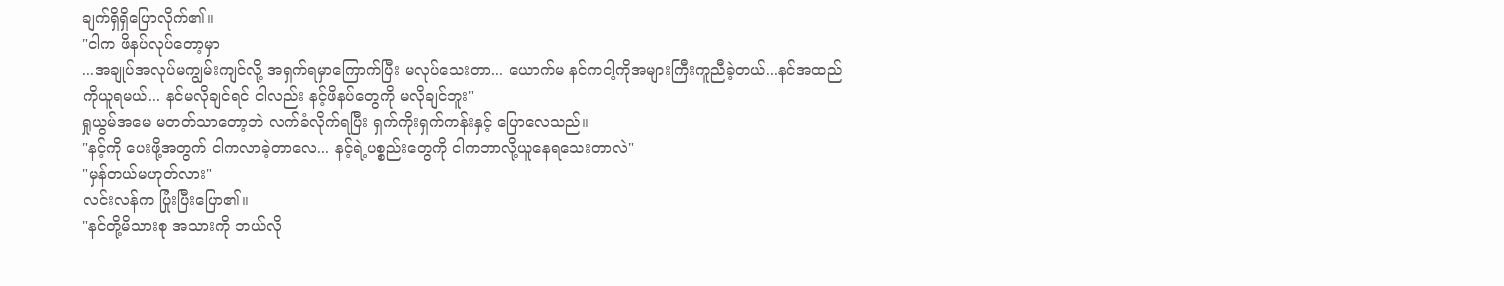ချက်ရှိရှိပြောလိုက်၏။
"ငါက ဖိနပ်လုပ်တော့မှာ
...အချုပ်အလုပ်မကျွမ်းကျင်လို့ အရှက်ရမှာကြောက်ပြီး မလုပ်သေးတာ... ယောက်မ နင်ကငါ့ကိုအများကြီးကူညီခဲ့တယ်...နင်အထည်ကိုယူရမယ်... နင်မလိုချင်ရင် ငါလည်း နင့်ဖိနပ်တွေကို မလိုချင်ဘူး"
ရှုယွမ်အမေ မတတ်သာတော့ဘဲ လက်ခံလိုက်ရပြီး ရှက်ကိုးရှက်ကန်းနှင့် ပြောလေသည်။
"နင့်ကို ပေးဖို့အတွက် ငါကလာခဲ့တာလေ... နင့်ရဲ့ပစ္စည်းတွေကို ငါကဘာလို့ယူနေရသေးတာလဲ"
"မှန်တယ်မဟုတ်လား"
လင်းလန်က ပြုံးပြီးပြော၏။
"နင်တို့မိသားစု အသားကို ဘယ်လို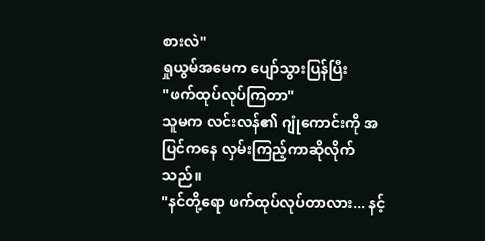စားလဲ"
ရှုယွမ်အမေက ပျော်သွားပြန်ပြီး
"ဖက်ထုပ်လုပ်ကြတာ"
သူမက လင်းလန်၏ ဂျုံကောင်းကို အပြင်ကနေ လှမ်းကြည့်ကာဆိုလိုက်သည်။
"နင်တို့ရော ဖက်ထုပ်လုပ်တာလား... နင့်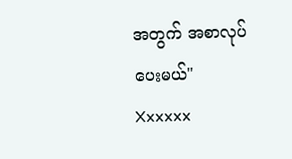အတွက် အစာလုပ်ပေးမယ်"
Xxxxxx